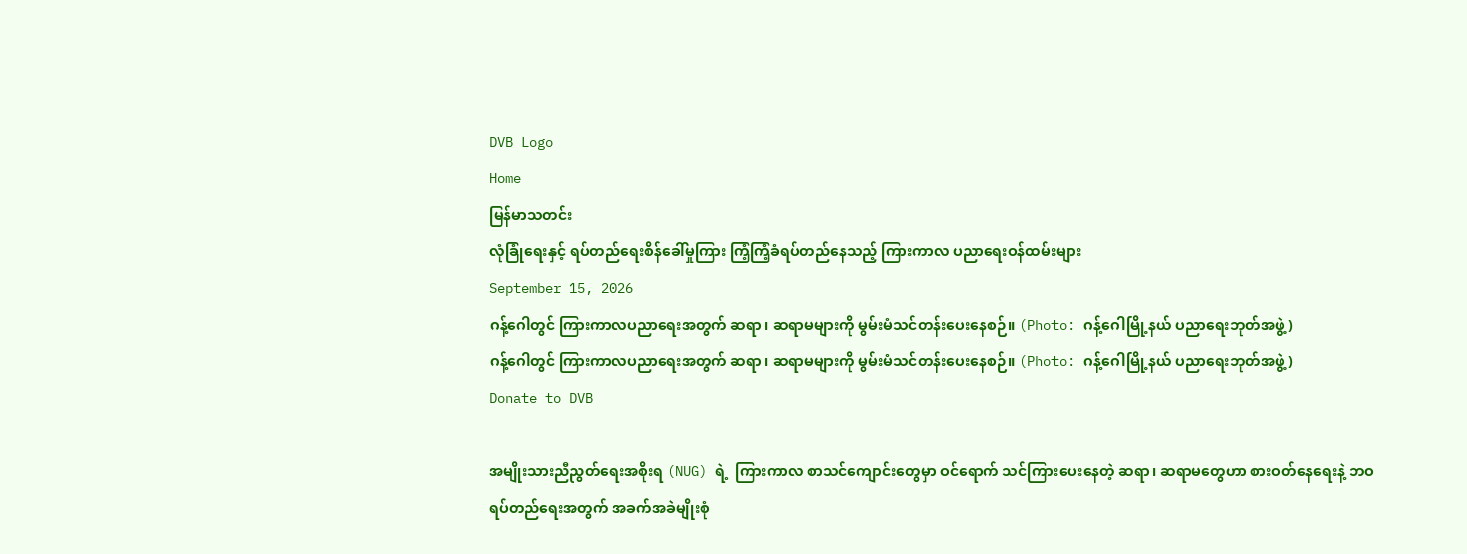DVB Logo
Home
မြန်မာသတင်း
လုံခြုံရေးနှင့် ရပ်တည်ရေးစိန်ခေါ်မှုကြား ကြံ့ကြံ့ခံရပ်တည်နေသည့် ကြားကာလ ပညာရေးဝန်ထမ်းများ
September 15, 2026
ဂန့်ဂေါတွင် ကြားကာလပညာရေးအတွက် ဆရာ၊ ဆရာမများကို မွမ်းမံသင်တန်းပေးနေစဉ်။ (Photo: ဂန့်ဂေါမြို့နယ် ပညာရေးဘုတ်အဖွဲ့)
ဂန့်ဂေါတွင် ကြားကာလပညာရေးအတွက် ဆရာ၊ ဆရာမများကို မွမ်းမံသင်တန်းပေးနေစဉ်။ (Photo: ဂန့်ဂေါမြို့နယ် ပညာရေးဘုတ်အဖွဲ့)
Donate to DVB

အမျိုးသားညီညွတ်ရေးအစိုးရ (NUG) ရဲ့  ကြားကာလ စာသင်ကျောင်းတွေမှာ ဝင်ရောက် သင်ကြားပေးနေတဲ့ ဆရာ၊ ဆရာမတွေဟာ စားဝတ်နေရေးနဲ့ ဘဝရပ်တည်ရေးအတွက် အခက်အခဲမျိုးစုံ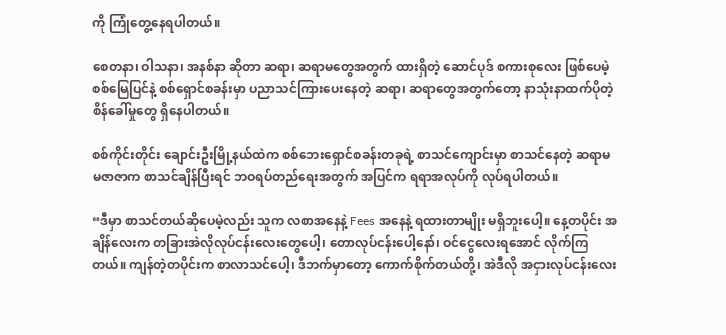ကို ကြုံတွေ့နေရပါတယ်။

စေတနာ၊ ဝါသနာ၊ အနစ်နာ ဆိုတာ ဆရာ၊ ဆရာမတွေအတွက် ထားရှိတဲ့ ဆောင်ပုဒ် စကားစုလေး ဖြစ်ပေမဲ့ စစ်မြေပြင်နဲ့ စစ်ရှောင်စခန်းမှာ ပညာသင်ကြားပေးနေတဲ့ ဆရာ၊ ဆရာတွေအတွက်တော့ နာသုံးနာထက်ပိုတဲ့ စိန်ခေါ်မှုတွေ ရှိနေပါတယ်။

စစ်ကိုင်းတိုင်း ချောင်းဦးမြို့နယ်ထဲက စစ်ဘေးရှောင်စခန်းတခုရဲ့ စာသင်ကျောင်းမှာ စာသင်နေတဲ့ ဆရာမ မဇာဇာက စာသင်ချိန်ပြီးရင် ဘဝရပ်တည်ရေးအတွက် အပြင်က ရရာအလုပ်ကို လုပ်ရပါတယ်။

“ဒီမှာ စာသင်တယ်ဆိုပေမဲ့လည်း သူက လစာအနေနဲ့ Fees အနေနဲ့ ရထားတာမျိုး မရှိဘူးပေါ့။ နေ့တပိုင်း အချိန်လေးက တခြားအဲလိုလုပ်ငန်းလေးတွေပေါ့၊ တောလုပ်ငန်းပေါ့နော်၊ ဝင်ငွေလေးရအောင် လိုက်ကြတယ်။ ကျန်တဲ့တပိုင်းက စာလာသင်ပေါ့၊ ဒီဘက်မှာတော့ ကောက်စိုက်တယ်တို့၊ အဲဒီလို အငှားလုပ်ငန်းလေး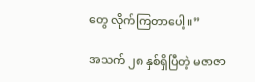တွေ လိုက်ကြတာပေါ့။”

အသက် ၂၈ နှစ်ရှိပြီတဲ့ မဇာဇာ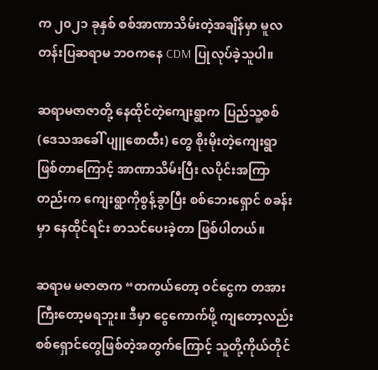က ၂၀၂၁ ခုနှစ် စစ်အာဏာသိမ်းတဲ့အချိန်မှာ မူလတန်းပြဆရာမ ဘဝကနေ CDM ပြုလုပ်ခဲ့သူပါ။

ဆရာမဇာဇာတို့ နေထိုင်တဲ့ကျေးရွာက ပြည်သူ့စစ် (ဒေသအခေါ် ပျူစောထီး) တွေ စိုးမိုးတဲ့ကျေးရွာ ဖြစ်တာကြောင့် အာဏာသိမ်းပြီး လပိုင်းအကြာတည်းက ကျေးရွာကိုစွန့်ခွာပြီး စစ်ဘေးရှောင် စခန်းမှာ နေထိုင်ရင်း စာသင်ပေးခဲ့တာ ဖြစ်ပါတယ်။

ဆရာမ မဇာဇာက “တကယ်‌တော့ ဝင်ငွေက တအားကြီးတော့မရဘူး။ ဒီမှာ ငွေကောက်ဖို့ ကျတော့လည်း စစ်ရှောင်တွေဖြစ်တဲ့အတွက်ကြောင့် သူတို့ကိုယ်တိုင်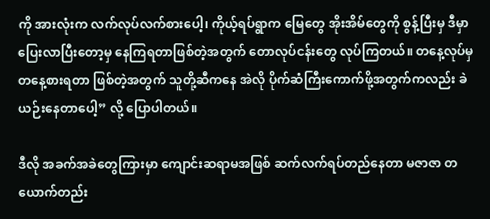ကို အားလုံးက လက်လုပ်လက်စားပေါ့၊ ကိုယ့်ရပ်ရွာက မြေတွေ အိုးအိမ်တွေကို စွန့်ပြီးမှ ဒီမှာ ပြေးလာပြီးတော့မှ နေကြရတာဖြစ်တဲ့အတွက် တောလုပ်ငန်းတွေ လုပ်ကြတယ်။ တနေ့လုပ်မှ တနေ့စားရတာ ဖြစ်တဲ့အတွက် သူတို့ဆီကနေ အဲလို ပိုက်ဆံကြီးကောက်ဖို့အတွက်ကလည်း ခဲယဉ်းနေတာပေါ့” လို့ ပြောပါတယ်။

ဒီလို အခက်အခဲတွေကြားမှာ ကျောင်းဆရာမအဖြစ် ဆက်လက်ရပ်တည်နေတာ မဇာဇာ တယောက်တည်း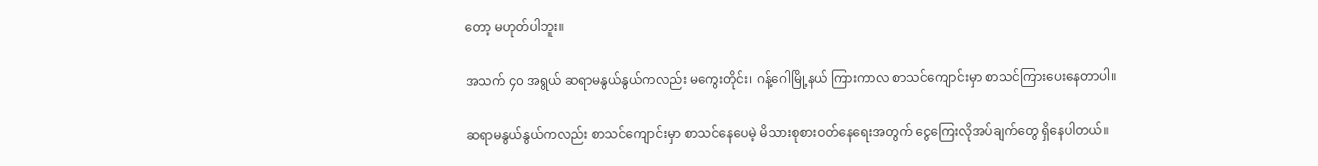တော့ မဟုတ်ပါဘူး။

အသက် ၄၀ အရွယ် ဆရာမနွယ်နွယ်ကလည်း မကွေးတိုင်း၊ ဂန့်ဂေါမြို့နယ် ကြားကာလ စာသင်ကျောင်းမှာ စာသင်ကြားပေးနေတာပါ။

ဆရာမနွယ်နွယ်ကလည်း စာသင်ကျောင်းမှာ စာသင်နေပေမဲ့ မိသားစုစားဝတ်နေရေးအတွက် ငွေကြေးလိုအပ်ချက်တွေ ရှိနေပါတယ်။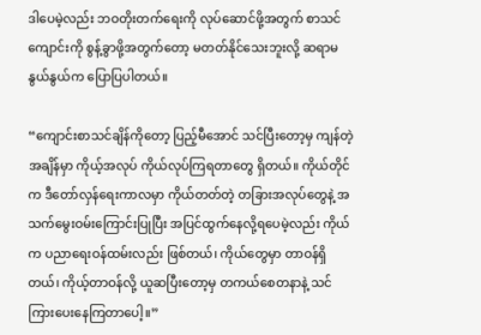ဒါပေမဲ့လည်း ဘဝတိုးတက်ရေးကို လုပ်ဆောင်ဖို့အတွက် စာသင်ကျောင်းကို စွန့်ခွာဖို့အတွက်တော့ မတတ်နိုင်သေးဘူးလို့ ဆရာမနွယ်နွယ်က ပြောပြပါတယ်။

“ကျောင်းစာသင်ချိန်ကိုတော့ ပြည့်မီအောင် သင်ပြီးတော့မှ ကျန်တဲ့အချိန်မှာ ကိုယ့်အလုပ် ကိုယ်လုပ်ကြရတာတွေ ရှိတယ်။ ကိုယ်တိုင်က ဒီတော်လှန်ရေးကာလမှာ ကိုယ်တတ်တဲ့ တခြားအလုပ်တွေနဲ့ အသက်မွေးဝမ်းကြောင်းပြုပြီး အပြင်ထွက်နေလို့ရပေမဲ့လည်း ကိုယ်က ပညာရေးဝန်ထမ်းလည်း ဖြစ်တယ်၊ ကိုယ်တွေမှာ တာဝန်ရှိတယ်၊ ကိုယ့်တာဝန်လို့ ယူဆပြီးတော့မှ တကယ်စေတနာနဲ့ သင်ကြားပေးနေကြတာပေါ့။”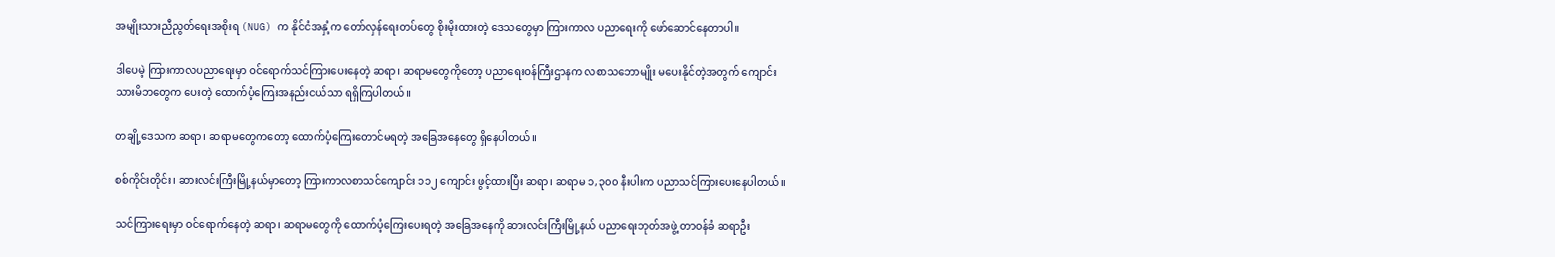အမျိုးသားညီညွတ်ရေးအစိုးရ (NUG) က နိုင်ငံအနှံ့က တော်လှန်ရေးတပ်တွေ စိုးမိုးထားတဲ့ ဒေသတွေမှာ ကြားကာလ ပညာရေးကို ဖော်ဆောင်နေတာပါ။

ဒါပေမဲ့ ကြားကာလပညာရေးမှာ ဝင်ရောက်သင်ကြားပေးနေတဲ့ ဆရာ၊ ဆရာမတွေကိုတော့ ပညာရေးဝန်ကြီးဌာနက လစာသဘောမျိုး မပေးနိုင်တဲ့အတွက် ကျောင်းသားမိဘတွေက ပေးတဲ့ ထောက်ပံ့ကြေးအနည်းငယ်သာ ရရှိကြပါတယ်။

တချို့ဒေသက ဆရာ၊ ဆရာမတွေကတော့ ထောက်ပံ့ကြေးတောင်မရတဲ့ အခြေအနေတွေ ရှိနေပါတယ်။

စစ်ကိုင်းတိုင်း၊ ဆားလင်းကြီးမြို့နယ်မှာတော့ ကြားကာလစာသင်ကျောင်း ၁၁၂ ကျောင်း ဖွင့်ထားပြီး ဆရာ၊ ဆရာမ ၁,၃၀၀ နီးပါးက ပညာသင်ကြားပေးနေပါတယ်။

သင်ကြားရေးမှာ ဝင်ရောက်နေတဲ့ ဆရာ၊ ဆရာမတွေကို ထောက်ပံ့ကြေးပေးရတဲ့ အခြေအနေကို ဆားလင်းကြီးမြို့နယ် ပညာရေးဘုတ်အဖွဲ့ တာဝန်ခံ ဆရာဦး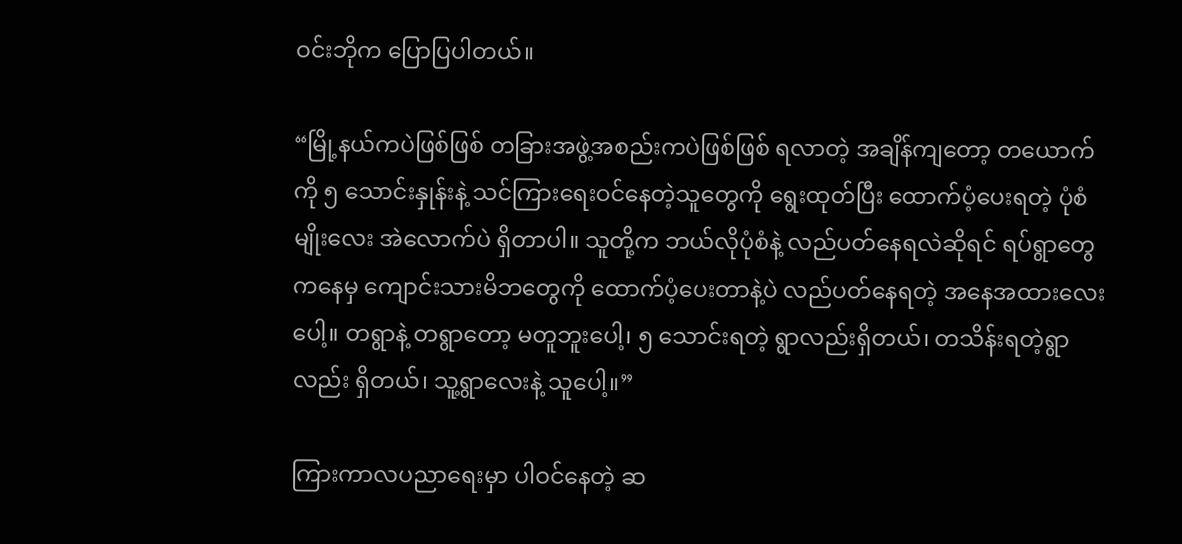ဝင်းဘိုက ပြောပြပါတယ်။

“မြို့နယ်ကပဲဖြစ်ဖြစ် တခြားအဖွဲ့အစည်းကပဲဖြစ်ဖြစ် ရလာ‌တဲ့ အချိန်ကျတော့ တယောက်ကို ၅ သောင်းနှုန်းနဲ့ သင်ကြားရေးဝင်နေတဲ့သူတွေကို ရွေးထုတ်ပြီး ထောက်ပံ့ပေးရတဲ့ ပုံစံမျိုးလေး အဲလောက်ပဲ ရှိတာပါ။ သူတို့က ဘယ်လိုပုံစံနဲ့ လည်ပတ်နေရလဲဆိုရင် ရပ်ရွာတွေကနေမှ ကျောင်းသားမိဘတွေကို ထောက်ပံ့ပေးတာနဲ့ပဲ လည်ပတ်နေရတဲ့ အနေအထားလေးပေါ့။ တရွာနဲ့ တရွာတော့ မတူဘူးပေါ့၊ ၅ သောင်းရတဲ့ ရွာလည်းရှိတယ်၊ တသိန်းရတဲ့ရွာလည်း ရှိတယ်၊ သူ့ရွာလေးနဲ့ သူပေါ့။”

ကြားကာလပညာရေးမှာ ပါဝင်နေတဲ့ ဆ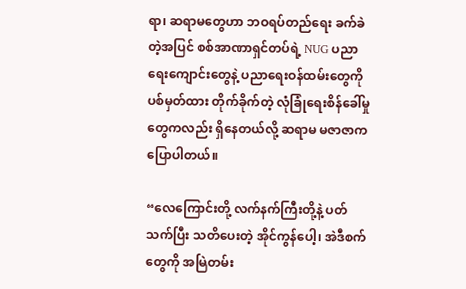ရာ၊ ဆရာမတွေဟာ ဘဝရပ်တည်ရေး ခက်ခဲတဲ့အပြင် စစ်အာဏာရှင်တပ်ရဲ့ NUG ပညာရေးကျောင်းတွေနဲ့ ပညာရေးဝန်ထမ်းတွေကို ပစ်မှတ်ထား တိုက်ခိုက်တဲ့ လုံခြုံရေးစိန်ခေါ်မှုတွေကလည်း ရှိနေတယ်လို့ ဆရာမ မဇာဇာက ပြောပါတယ်။

“လေကြောင်းတို့ လက်နက်ကြီးတို့နဲ့ ပတ်သက်ပြီး သတိပေးတဲ့ အိုင်ကွန်ပေါ့၊ အဲဒီစက်တွေကို အမြဲတမ်း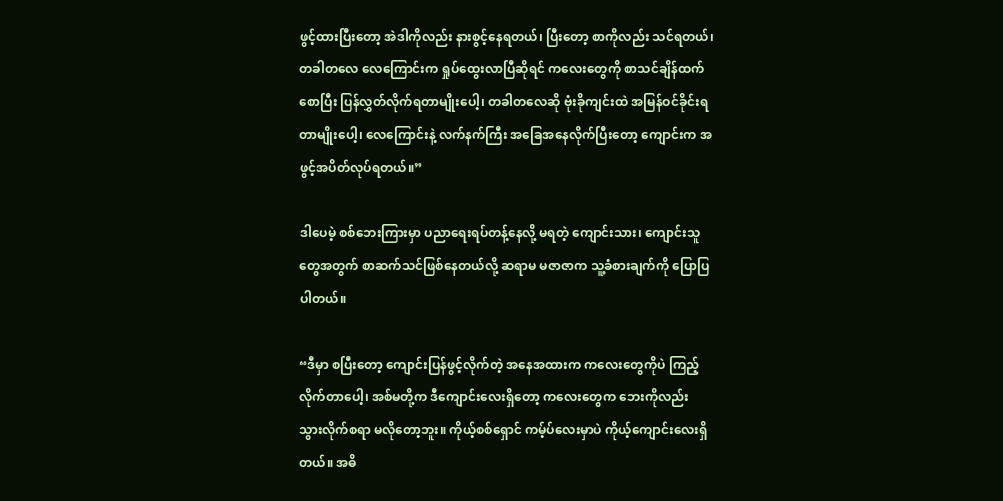ဖွင့်ထားပြီးတော့ အဲဒါကိုလည်း နားစွင့်နေရတယ်၊ ပြီးတော့ စာကိုလည်း သင်ရတယ်၊ တခါတလေ လေကြောင်းက ရှုပ်ထွေးလာပြီဆိုရင် ကလေးတွေကို စာသင်ချိန်ထက်စောပြီး ပြန်လွှတ်လိုက်ရတာမျိုးပေါ့၊ တခါတလေဆို ဗုံးခိုကျင်းထဲ အမြန်ဝင်ခိုင်းရတာမျိုးပေါ့၊ လေကြောင်းနဲ့ လက်နက်ကြီး အခြေအနေလိုက်ပြီးတော့ ကျောင်းက အဖွင့်အပိတ်လုပ်ရတယ်။”

ဒါပေမဲ့ စစ်ဘေးကြားမှာ ပညာရေးရပ်တန့်နေလို့ မရတဲ့ ကျောင်းသား၊ ကျောင်းသူတွေအတွက် စာဆက်သင်ဖြစ်နေတယ်လို့ ဆရာမ မဇာဇာက သူ့ခံစားချက်ကို ပြောပြပါတယ်။

“ဒီမှာ စပြီးတော့ ကျောင်းပြန်ဖွင့်လိုက်တဲ့ အနေအထားက ကလေးတွေကိုပဲ ကြည့်လိုက်တာပေါ့၊ အစ်မတို့က ဒီကျောင်းလေးရှိတော့ ကလေးတွေက ဘေးကိုလည်း သွားလိုက်စရာ မလိုတော့ဘူး။ ကိုယ့်စစ်ရှောင် ကမ့်ပ်လေးမှာပဲ ကိုယ့်ကျောင်းလေးရှိတယ်။ အဓိ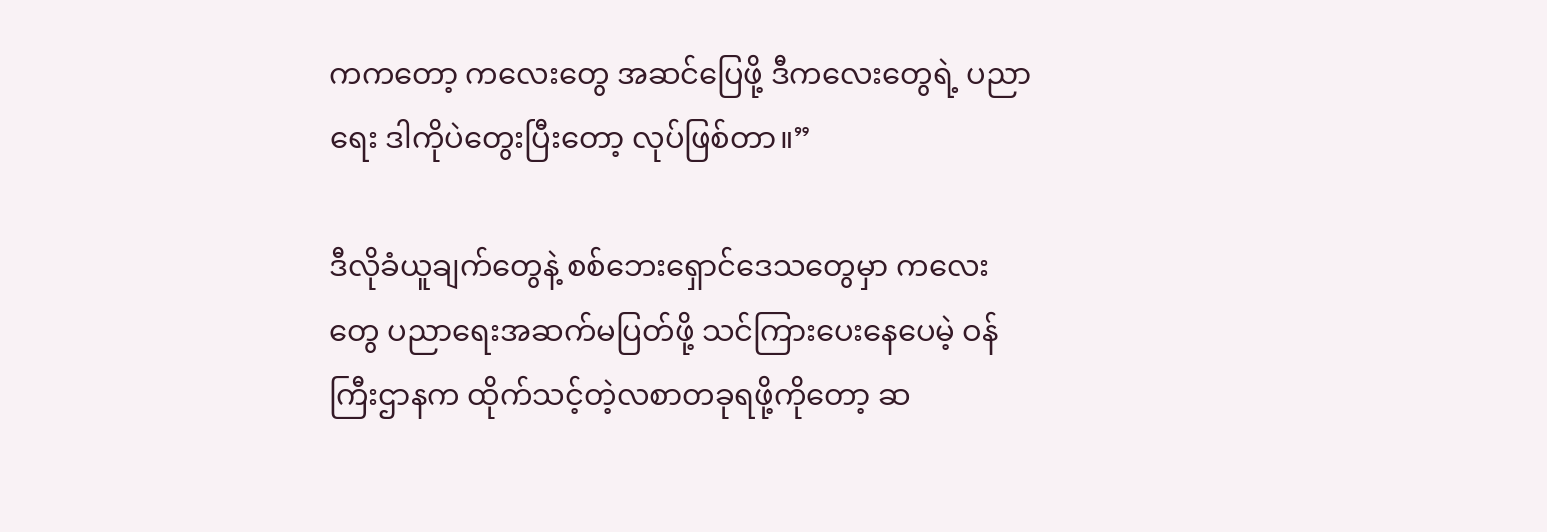ကကတော့ ကလေးတွေ အဆင်ပြေဖို့ ဒီကလေးတွေရဲ့ ပညာရေး ဒါကိုပဲတွေးပြီးတော့ လုပ်ဖြစ်တာ။”

ဒီလိုခံယူချက်တွေနဲ့ စစ်ဘေးရှောင်ဒေသတွေမှာ ကလေးတွေ ပညာရေးအဆက်မပြတ်ဖို့ သင်ကြားပေးနေပေမဲ့ ဝန်ကြီးဌာနက ထိုက်သင့်တဲ့လစာတခုရဖို့ကိုတော့ ဆ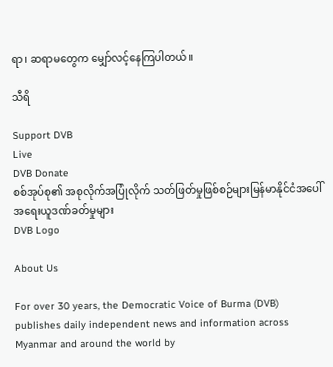ရာ၊ ဆရာမတွေက မျှော်လင့်နေကြပါတယ်။

သီရိ

Support DVB
Live
DVB Donate
စစ်အုပ်စု၏ အစုလိုက်အပြုံလိုက် သတ်ဖြတ်မှုဖြစ်စဉ်များမြန်မာနိုင်ငံအပေါ် အရေးယူဒဏ်ခတ်မှုများ
DVB Logo

About Us

For over 30 years, the Democratic Voice of Burma (DVB) publishes daily independent news and information across Myanmar and around the world by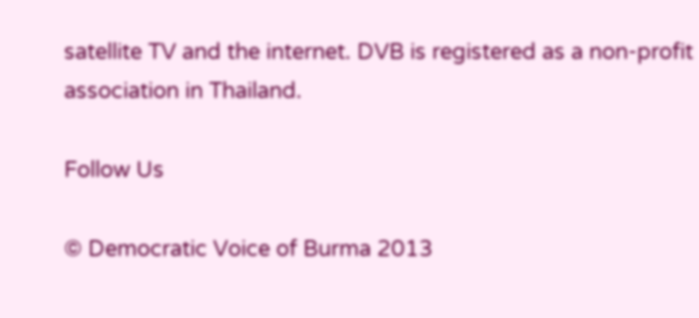satellite TV and the internet. DVB is registered as a non-profit association in Thailand.

Follow Us

© Democratic Voice of Burma 2013